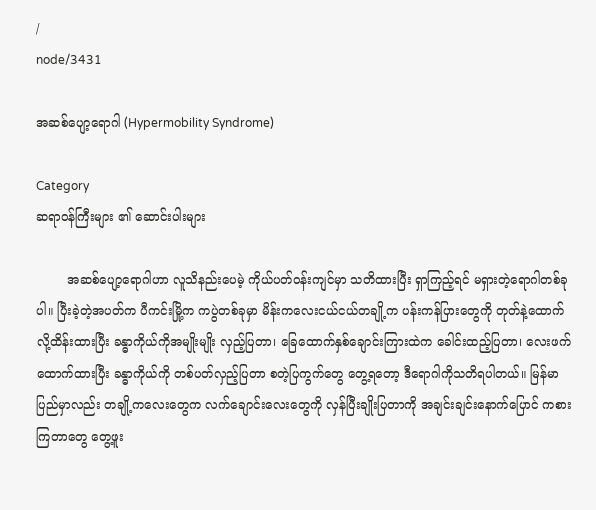/
node/3431

အဆစ်ပျော့ရောဂါ (Hypermobility Syndrome)

Category
ဆရာ၀န်ကြီးများ ၏ ဆောင်းပါးများ

        အဆစ်ပျော့ရောဂါဟာ လူသိနည်းပေမဲ့ ကိုယ်ပတ်၀န်းကျင်မှာ သတိထားပြီး ရှာကြည့်ရင် မရှားတဲ့ရောဂါတစ်ခုပါ။ ပြီးခဲ့တဲ့အပတ်က ပီကင်းမြို့က ကပွဲတစ်ခုမှာ မိန်းကလေးငယ်ငယ်တချို့က ပန်းကန်ပြားတွေကို တုတ်နဲ့ထောက်လို့ထိန်းထားပြီး ခန္ဓာကိုယ်ကိုအမျိုးမျိုး လှည့်ပြတာ၊ ခြေထောက်နှစ်ချောင်းကြားထဲက ခေါင်းထည့်ပြတာ၊ လေးဖက်ထောက်ထားပြီး ခန္ဓာကိုယ်ကို တစ်ပတ်လှည့်ပြတာ စတဲ့ပြကွက်တွေ တွေ့ရတော့ ဒီရောဂါကိုသတိရပါတယ်။ မြန်မာပြည်မှာလည်း တချို့ကလေးတွေက လက်ချောင်းလေးတွေကို လှန်ပြီးချိုးပြတာကို အချင်းချင်းနောက်ပြောင် ကစားကြတာတွေ တွေ့ဖူး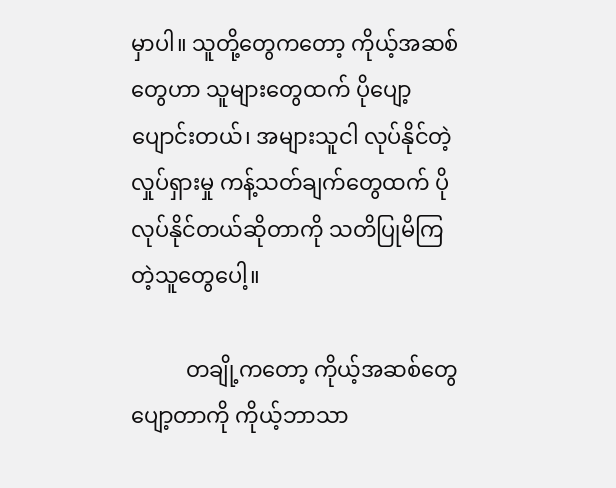မှာပါ။ သူတို့တွေကတော့ ကိုယ့်အဆစ်တွေဟာ သူများတွေထက် ပိုပျော့ပျောင်းတယ်၊ အများသူငါ လုပ်နိုင်တဲ့လှုပ်ရှားမှု ကန့်သတ်ချက်တွေထက် ပိုလုပ်နိုင်တယ်ဆိုတာကို သတိပြုမိကြတဲ့သူတွေပေါ့။

          တချို့ကတော့ ကိုယ့်အဆစ်တွေ ပျော့တာကို ကိုယ့်ဘာသာ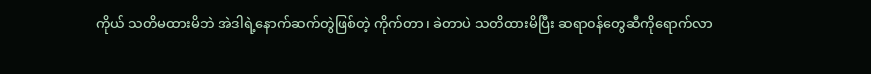ကိုယ် သတိမထားမိဘဲ အဲဒါရဲ့နောက်ဆက်တွဲဖြစ်တဲ့ ကိုက်တာ၊ ခဲတာပဲ သတိထားမိပြီး ဆရာ၀န်တွေဆီကိုရောက်လာ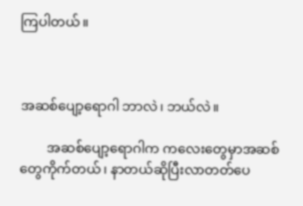ကြပါတယ်။



အဆစ်ပျော့ရောဂါ ဘာလဲ၊ ဘယ်လဲ။

        အဆစ်ပျော့ရောဂါက ကလေးတွေမှာအဆစ်တွေကိုက်တယ်၊ နာတယ်ဆိုပြီးလာတတ်ပေ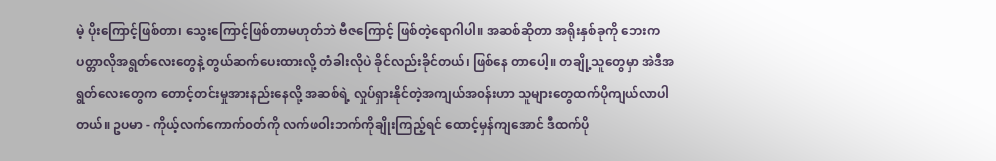မဲ့ ပိုးကြောင့်ဖြစ်တာ၊ သွေးကြောင့်ဖြစ်တာမဟုတ်ဘဲ ဗီဇကြောင့် ဖြစ်တဲ့ရောဂါပါ။ အဆစ်ဆိုတာ အရိုးနှစ်ခုကို ဘေးက ပတ္တာလိုအရွတ်လေးတွေနဲ့ တွယ်ဆက်ပေးထားလို့ တံခါးလိုပဲ ခိုင်လည်းခိုင်တယ်၊ ဖြစ်နေ တာပေါ့။ တချို့သူတွေမှာ အဲဒီအရွတ်လေးတွေက တောင့်တင်းမှုအားနည်းနေလို့ အဆစ်ရဲ့ လှုပ်ရှားနိုင်တဲ့အကျယ်အ၀န်းဟာ သူများတွေထက်ပိုကျယ်လာပါတယ်။ ဥပမာ - ကိုယ့်လက်ကောက်၀တ်ကို လက်ဖဝါးဘက်ကိုချိုးကြည့်ရင် ထောင့်မှန်ကျအောင် ဒီထက်ပို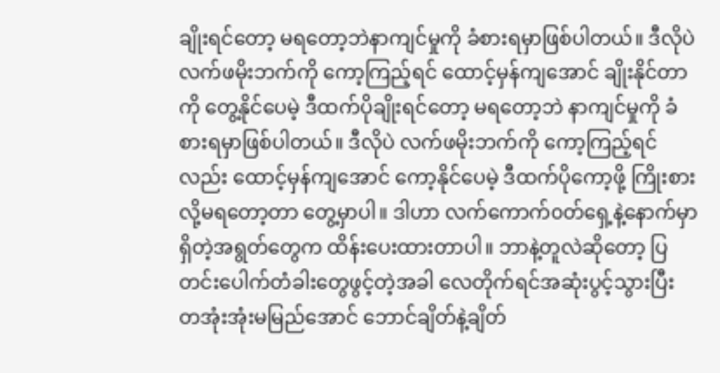ချိုးရင်တော့ မရတော့ဘဲနာကျင်မှုကို ခံစားရမှာဖြစ်ပါတယ်။ ဒီလိုပဲ လက်ဖမိုးဘက်ကို ကော့ကြည့်ရင် ထောင့်မှန်ကျအောင် ချိုးနိုင်တာကို တွေ့နိုင်ပေမဲ့ ဒီထက်ပိုချိုးရင်တော့ မရတော့ဘဲ နာကျင်မှုကို ခံစားရမှာဖြစ်ပါတယ်။ ဒီလိုပဲ လက်ဖမိုးဘက်ကို ကော့ကြည့်ရင်လည်း ထောင့်မှန်ကျအောင် ကော့နိုင်ပေမဲ့ ဒီထက်ပိုကော့ဖို့ ကြိုးစားလို့မရတော့တာ တွေ့မှာပါ။ ဒါဟာ လက်ကောက်၀တ်ရှေ့နဲ့နောက်မှာရှိတဲ့အရွတ်တွေက ထိန်းပေးထားတာပါ။ ဘာနဲ့တူလဲဆိုတော့ ပြတင်းပေါက်တံခါးတွေဖွင့်တဲ့အခါ လေတိုက်ရင်အဆုံးပွင့်သွားပြီး တအုံးအုံးမမြည်အောင် ဘောင်ချိတ်နဲ့ချိတ်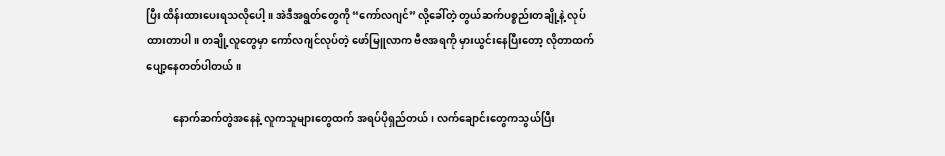ပြီး ထိန်းထားပေးရသလိုပေါ့။ အဲဒီအရွတ်တွေကို “ကော်လဂျင်” လို့ခေါ်တဲ့ တွယ်ဆက်ပစ္စည်းတချို့နဲ့ လုပ်ထားတာပါ။ တချို့လူတွေမှာ ကော်လဂျင်လုပ်တဲ့ ဖော်မြူလာက ဗီဇအရကို မှားယွင်းနေပြီးတော့ လိုတာထက်ပျော့နေတတ်ပါတယ်။

          နောက်ဆက်တွဲအနေနဲ့ လူကသူများတွေထက် အရပ်ပိုရှည်တယ်၊ လက်ချောင်းတွေကသွယ်ပြီး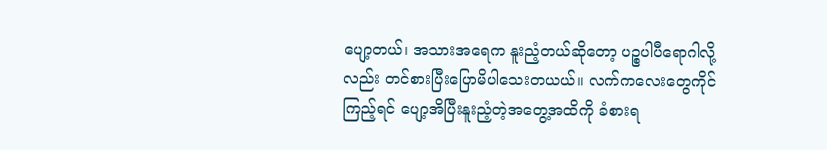ပျော့တယ်၊ အသားအရေက နူးညံ့တယ်ဆိုတော့ ပဉ္စပါပီရောဂါလို့လည်း တင်စားပြီးပြောမိပါသေးတယယ်။ လက်ကလေးတွေကိုင်ကြည့်ရင် ပျော့အိပြီးနူးညံ့တဲ့အတွေ့အထိကို ခံစားရ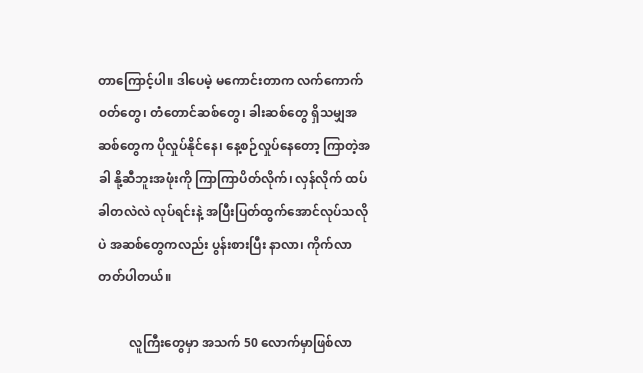တာကြောင့်ပါ။ ဒါပေမဲ့ မကောင်းတာက လက်ကောက်၀တ်တွေ၊ တံတောင်ဆစ်တွေ၊ ခါးဆစ်တွေ ရှိသမျှအဆစ်တွေက ပိုလှုပ်နိုင်နေ၊ နေ့စဉ်လှုပ်နေတော့ ကြာတဲ့အခါ နို့ဆီဘူးအဖုံးကို ကြာကြာပိတ်လိုက်၊ လှန်လိုက် ထပ်ခါတလဲလဲ လုပ်ရင်းနဲ့ အပြီးပြတ်ထွက်အောင်လုပ်သလိုပဲ အဆစ်တွေကလည်း ပွန်းစားပြီး နာလာ၊ ကိုက်လာတတ်ပါတယ်။

          လူကြီးတွေမှာ အသက် 50 လောက်မှာဖြစ်လာ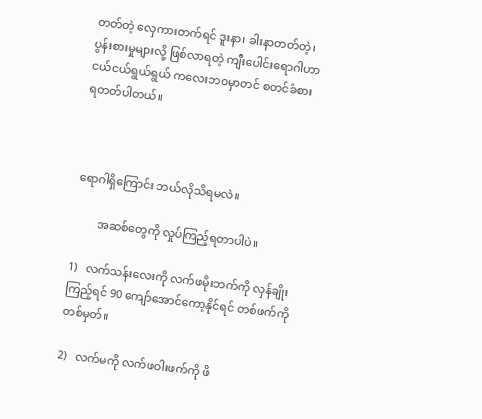တတ်တဲ့ လှေကားတက်ရင် ဒူးနာ၊ ခါးနာတတ်တဲ့၊ ပွန်းစားမှုများလို့ ဖြစ်လာရတဲ့ ကျီးပေါင်းရောဂါဟာ ငယ်ငယ်ရွယ်ရွယ် ကလေးဘ၀မှာတင် စတင်ခံစားရတတ်ပါတယ်။



ရောဂါရှိကြောင်း ဘယ်လိုသိရမလဲ။

        အဆစ်တွေကို လှုပ်ကြည့်ရတာပါပဲ။

1)   လက်သန်းလေးကို လက်ဖမိုးဘက်ကို လှန်ချိုးကြည့်ရင် 90 ကျော်အောင်ကော့နိုင်ရင် တစ်ဖက်ကို တစ်မှတ်။

2)   လက်မကို လက်ဖဝါးဖက်ကို ဖိ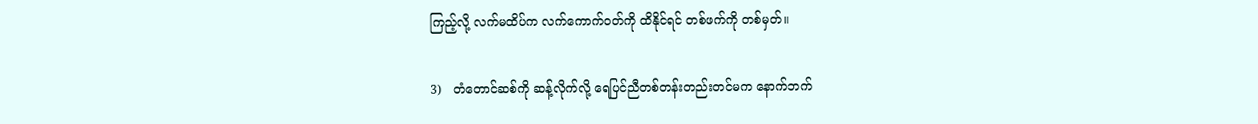ကြည့်လို့ လက်မထိပ်က လက်ကောက်၀တ်ကို ထိနိုင်ရင် တစ်ဖက်ကို တစ်မှတ်။

3)   တံတောင်ဆစ်ကို ဆန့်လိုက်လို့ ရေပြင်ညီတစ်တန်းတည်းတင်မက နောက်ဘက်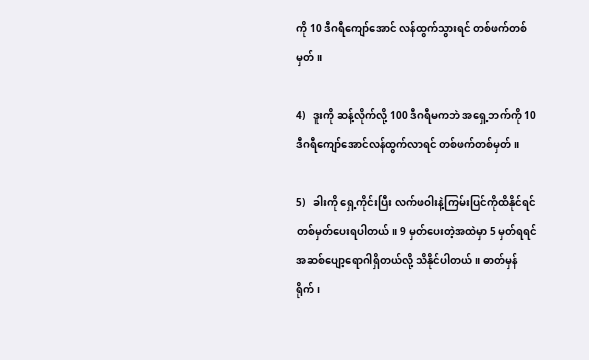ကို 10 ဒီဂရီကျော်အောင် လန်ထွက်သွားရင် တစ်ဖက်တစ်မှတ်။

4)   ဒူးကို ဆန့်လိုက်လို့ 100 ဒီဂရီမကဘဲ အရှေ့ဘက်ကို 10 ဒီဂရီကျော်အောင်လန်ထွက်လာရင် တစ်ဖက်တစ်မှတ်။

5)   ခါးကို ရှေ့ကိုင်းပြီး လက်ဖဝါးနဲ့ကြမ်းပြင်ကိုထိနိုင်ရင် တစ်မှတ်ပေးရပါတယ်။ 9 မှတ်ပေးတဲ့အထဲမှာ 5 မှတ်ရရင် အဆစ်ပျော့ရောဂါရှိတယ်လို့ သိနိုင်ပါတယ်။ ဓာတ်မှန်ရိုက်၊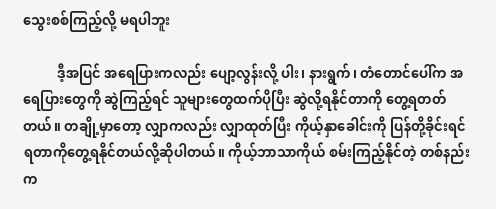သွေးစစ်ကြည့်လို့ မရပါဘူး

          ဒီ့အပြင် အရေပြားကလည်း ပျော့လွန်းလို့ ပါး၊ နားရွက်၊ တံတောင်ပေါ်က အရေပြားတွေကို ဆွဲကြည့်ရင် သူများတွေထက်ပိုပြီး ဆွဲလို့ရနိုင်တာကို တွေ့ရတတ်တယ်။ တချို့မှာတော့ လျှာကလည်း လျှာထုတ်ပြီး ကိုယ့်နှာခေါင်းကို ပြန်တို့ခိုင်းရင် ရတာကိုတွေ့ရနိုင်တယ်လို့ဆိုပါတယ်။ ကိုယ့်ဘာသာကိုယ် စမ်းကြည့်နိုင်တဲ့ တစ်နည်းက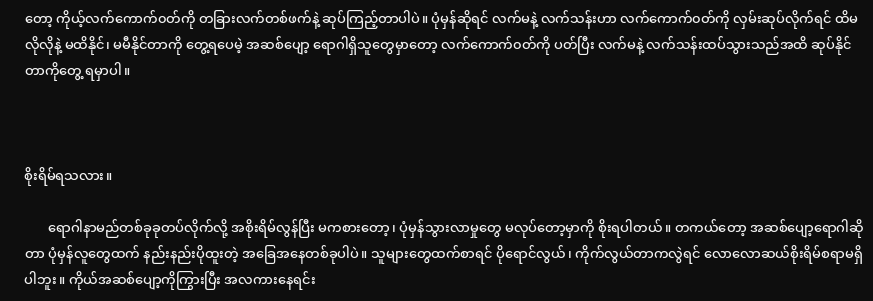တော့ ကိုယ့်လက်ကောက်၀တ်ကို တခြားလက်တစ်ဖက်နဲ့ ဆုပ်ကြည့်တာပါပဲ။ ပုံမှန်ဆိုရင် လက်မနဲ့ လက်သန်းဟာ လက်ကောက်၀တ်ကို လှမ်းဆုပ်လိုက်ရင် ထိမလိုလိုနဲ့ မထိနိုင်၊ မမီနိုင်တာကို တွေ့ရပေမဲ့ အဆစ်ပျော့ ရောဂါရှိသူတွေမှာတော့ လက်ကောက်၀တ်ကို ပတ်ပြီး လက်မနဲ့ လက်သန်းထပ်သွားသည်အထိ ဆုပ်နိုင်တာကိုတွေ့ ရမှာပါ။



စိုးရိမ်ရသလား။

       ရောဂါနာမည်တစ်ခုခုတပ်လိုက်လို့ အစိုးရိမ်လွန်ပြီး မကစားတော့၊ ပုံမှန်သွားလာမှုတွေ မလုပ်တော့မှာကို စိုးရပါတယ်။ တကယ်တော့ အဆစ်ပျော့ရောဂါဆိုတာ ပုံမှန်လူတွေထက် နည်းနည်းပိုထူးတဲ့ အခြေအနေတစ်ခုပါပဲ။ သူများတွေထက်စာရင် ပိုရောင်လွယ်၊ ကိုက်လွယ်တာကလွဲရင် လောလောဆယ်စိုးရိမ်စရာမရှိပါဘူး။ ကိုယ်အဆစ်ပျော့ကိုကြွားပြီး အလကားနေရင်း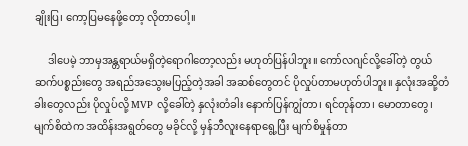ချိုးပြ၊ ကော့ပြမနေဖို့တော့ လိုတာပေါ့။

     ဒါပေမဲ့ ဘာမှအန္တရာယ်မရှိတဲ့ရောဂါတော့လည်း မဟုတ်ပြန်ပါဘူး။ ကော်လဂျင်လို့ခေါ်တဲ့ တွယ်ဆက်ပစ္စည်းတွေ အရည်အသွေးမပြည့်တဲ့အခါ အဆစ်တွေတင် ပိုလှုပ်တာမဟုတ်ပါဘူး။ နှလုံးအဆို့တံခါးတွေလည်း ပိုလှုပ်လို့ MVP လို့ခေါ်တဲ့ နှလုံးတံခါး နောက်ပြန်ကျွံတာ၊ ရင်တုန်တာ၊ မောတာတွေ၊ မျက်စိထဲက အထိန်းအရွတ်တွေ မခိုင်လို့ မှန်ဘီလူးနေရာရွေ့ပြီး မျက်စိမှုန်တာ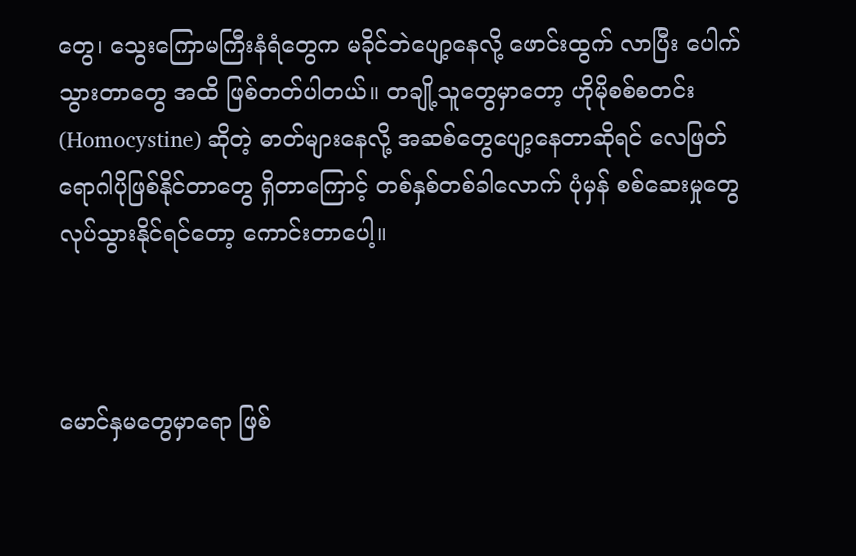တွေ၊ သွေးကြောမကြီးနံရံတွေက မခိုင်ဘဲပျော့နေလို့ ဖောင်းထွက် လာပြီး ပေါက်သွားတာတွေ အထိ ဖြစ်တတ်ပါတယ်။ တချို့သူတွေမှာတော့ ဟိုမိုစစ်စတင်း (Homocystine) ဆိုတဲ့ ဓာတ်များနေလို့ အဆစ်တွေပျော့နေတာဆိုရင် လေဖြတ်ရောဂါပိုဖြစ်နိုင်တာတွေ ရှိတာကြောင့် တစ်နှစ်တစ်ခါလောက် ပုံမှန် စစ်ဆေးမှုတွေလုပ်သွားနိုင်ရင်တော့ ကောင်းတာပေါ့။



မောင်နှမတွေမှာရော ဖြစ်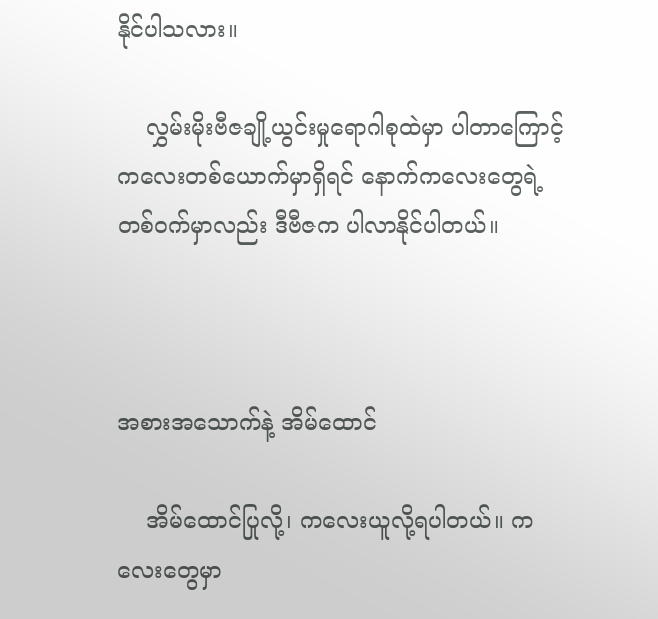နိုင်ပါသလား။

    လွှမ်းမိုးဗီဇချို့ယွင်းမှုရောဂါစုထဲမှာ ပါတာကြောင့် ကလေးတစ်ယောက်မှာရှိရင် နောက်ကလေးတွေရဲ့ တစ်၀က်မှာလည်း ဒီဗီဇက ပါလာနိုင်ပါတယ်။



အစားအသောက်နဲ့ အိမ်ထောင်

    အိမ်ထောင်ပြုလို့၊ ကလေးယူလို့ရပါတယ်။ ကလေးတွေမှာ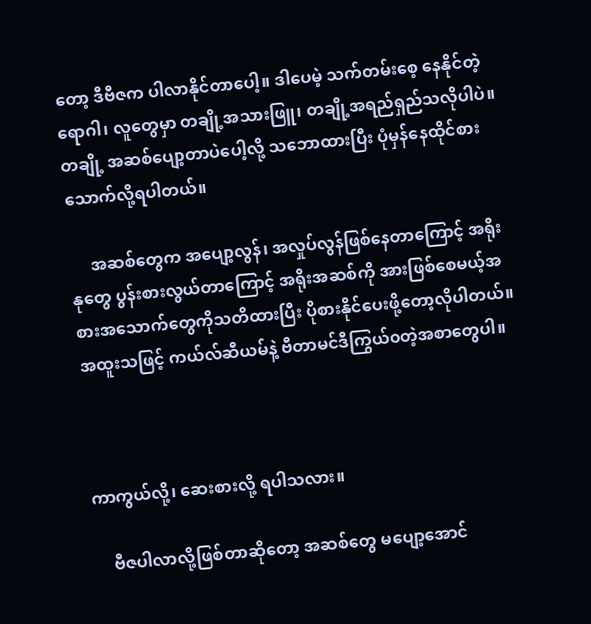တော့ ဒီဗီဇက ပါလာနိုင်တာပေါ့။ ဒါပေမဲ့ သက်တမ်းစေ့ နေနိုင်တဲ့ရောဂါ၊ လူတွေမှာ တချို့အသားဖြူ၊ တချို့အရည်ရှည်သလိုပါပဲ။ တချို့ အဆစ်ပျော့တာပဲပေါ့လို့ သဘောထားပြီး ပုံမှန်နေထိုင်စားသောက်လို့ရပါတယ်။

     အဆစ်တွေက အပျော့လွန်၊ အလှုပ်လွန်ဖြစ်နေတာကြောင့် အရိုးနုတွေ ပွန်းစားလွယ်တာကြောင့် အရိုးအဆစ်ကို အားဖြစ်စေမယ့်အစားအသောက်တွေကိုသတိထားပြီး ပိုစားနိုင်ပေးဖို့တော့လိုပါတယ်။ အထူးသဖြင့် ကယ်လ်ဆီယမ်နဲ့ ဗီတာမင်ဒီကြွယ်၀တဲ့အစာတွေပါ။



ကာကွယ်လို့၊ ဆေးစားလို့ ရပါသလား။

    ဗီဇပါလာလို့ဖြစ်တာဆိုတော့ အဆစ်တွေ မပျော့အောင်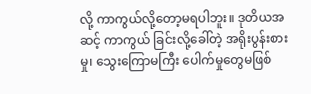လို့ ကာကွယ်လို့တော့မရပါဘူး။ ဒုတိယအဆင့် ကာကွယ် ခြင်းလို့ခေါ်တဲ့ အရိုးပွန်းစားမှု၊ သွေးကြောမကြီး ပေါက်မှုတွေမဖြစ်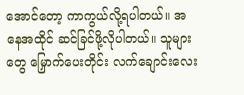အောင်တော့ ကာကွယ်လို့ရပါတယ်။ အနေအထိုင် ဆင်ခြင်ဖို့လိုပါတယ်။ သူများတွေ မြှောက်ပေးတိုင်း လက်ချောင်းလေး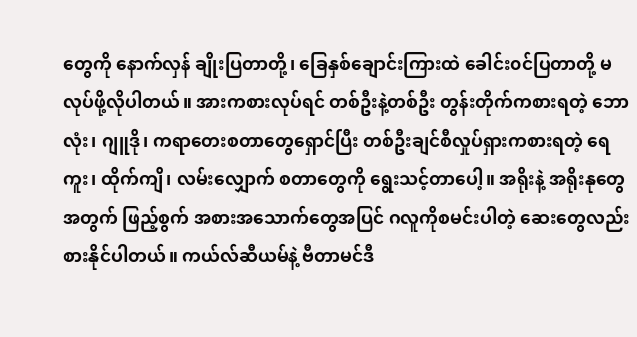တွေကို နောက်လှန် ချိုးပြတာတို့၊ ခြေနှစ်ချောင်းကြားထဲ ခေါင်း၀င်ပြတာတို့ မလုပ်ဖို့လိုပါတယ်။ အားကစားလုပ်ရင် တစ်ဦးနဲ့တစ်ဦး တွန်းတိုက်ကစားရတဲ့ ဘောလုံး၊ ဂျူဒို၊ ကရာတေးစတာတွေရှောင်ပြီး တစ်ဦးချင်စီလှုပ်ရှားကစားရတဲ့ ရေကူး၊ ထိုက်ကျိ၊ လမ်းလျှောက် စတာတွေကို ရွေးသင့်တာပေါ့။ အရိုးနဲ့ အရိုးနုတွေအတွက် ဖြည့်စွက် အစားအသောက်တွေအပြင် ဂလူကိုစမင်းပါတဲ့ ဆေးတွေလည်း စားနိုင်ပါတယ်။ ကယ်လ်ဆီယမ်နဲ့ ဗီတာမင်ဒီ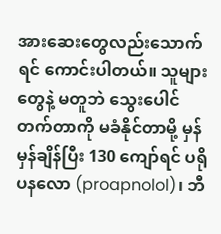အားဆေးတွေလည်းသောက်ရင် ကောင်းပါတယ်။ သူများတွေနဲ့ မတူဘဲ သွေးပေါင်တက်တာကို မခံနိုင်တာမို့ မှန်မှန်ချိန်ပြီး 130 ကျော်ရင် ပရိုပနလော (proapnolol)၊ ဘီ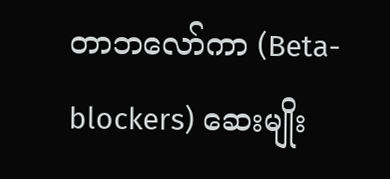တာဘလော်ကာ (Beta-blockers) ဆေးမျိုး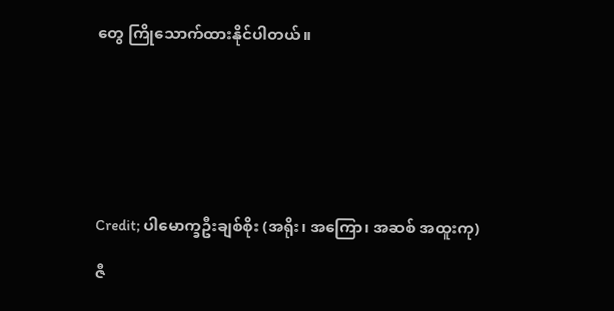တွေ ကြိုသောက်ထားနိုင်ပါတယ်။







Credit; ပါမောက္ခဦးချစ်စိုး (အရိုး၊ အကြော၊ အဆစ် အထူးကု)

ဇီ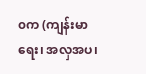၀က (ကျန်းမာရေး၊ အလှအပ၊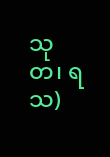သုတ၊ ရသ)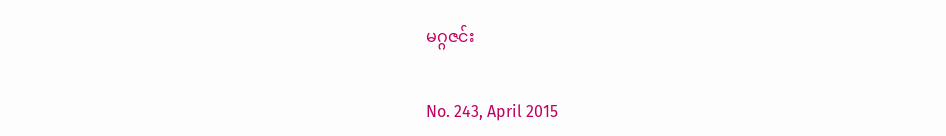မဂ္ဂဇင်း

No. 243, April 2015